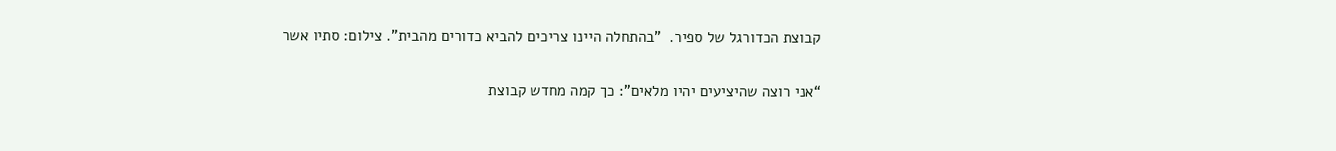קבוצת הכדורגל של ספיר.  "בהתחלה היינו צריכים להביא כדורים מהבית". צילום: סתיו אשר

“אני רוצה שהיציעים יהיו מלאים”: כך קמה מחדש קבוצת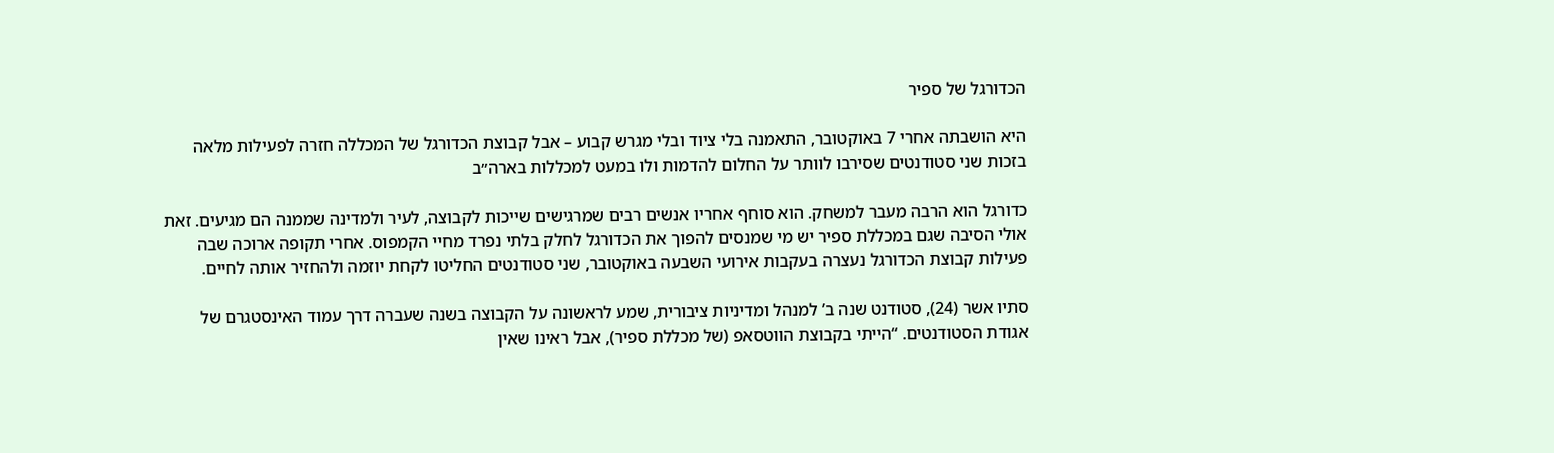הכדורגל של ספיר

היא הושבתה אחרי 7 באוקטובר, התאמנה בלי ציוד ובלי מגרש קבוע – אבל קבוצת הכדורגל של המכללה חזרה לפעילות מלאה בזכות שני סטודנטים שסירבו לוותר על החלום להדמות ולו במעט למכללות בארה״ב

כדורגל הוא הרבה מעבר למשחק. הוא סוחף אחריו אנשים רבים שמרגישים שייכות לקבוצה, לעיר ולמדינה שממנה הם מגיעים. זאת אולי הסיבה שגם במכללת ספיר יש מי שמנסים להפוך את הכדורגל לחלק בלתי נפרד מחיי הקמפוס. אחרי תקופה ארוכה שבה פעילות קבוצת הכדורגל נעצרה בעקבות אירועי השבעה באוקטובר, שני סטודנטים החליטו לקחת יוזמה ולהחזיר אותה לחיים.

סתיו אשר (24), סטודנט שנה ב’ למנהל ומדיניות ציבורית, שמע לראשונה על הקבוצה בשנה שעברה דרך עמוד האינסטגרם של אגודת הסטודנטים. “הייתי בקבוצת הווטסאפ (של מכללת ספיר), אבל ראינו שאין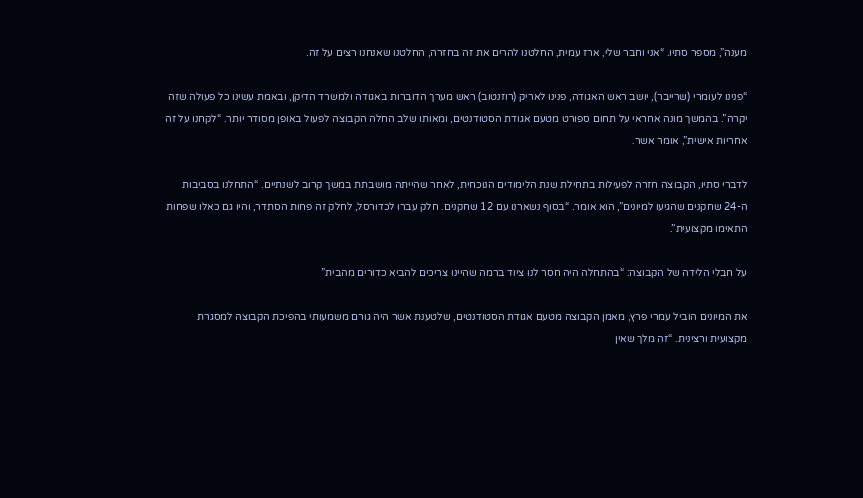מענה”, מספר סתיו. “אני וחבר שלי, ארז עמית, החלטנו להרים את זה בחזרה, החלטנו שאנחנו רצים על זה.

“פנינו לעומרי (שרייבר), יושב ראש האגודה, פנינו לאריק (רוזנטוב) ראש מערך הדוברות באגודה ולמשרד הדיקן, ובאמת עשינו כל פעולה שזה יקרה”. בהמשך מונה אחראי על תחום ספורט מטעם אגודת הסטודנטים, ומאותו שלב החלה הקבוצה לפעול באופן מסודר יותר. “לקחנו על זה אחריות אישית”, אומר אשר.

לדברי סתיו, הקבוצה חזרה לפעילות בתחילת שנת הלימודים הנוכחית, לאחר שהייתה מושבתת במשך קרוב לשנתיים. “התחלנו בסביבות ה-24 שחקנים שהגיעו למיונים”, הוא אומר. “בסוף נשארנו עם 12 שחקנים. חלק עברו לכדורסל, לחלק זה פחות הסתדר, והיו גם כאלו שפחות התאימו מקצועית”.

על חבלי הלידה של הקבוצה: “בהתחלה היה חסר לנו ציוד ברמה שהיינו צריכים להביא כדורים מהבית”

את המיונים הוביל עמרי פרץ, מאמן הקבוצה מטעם אגודת הסטודנטים, שלטענת אשר היה גורם משמעותי בהפיכת הקבוצה למסגרת מקצועית ורצינית. “זה מלך שאין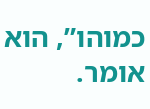כמוהו”, הוא אומר.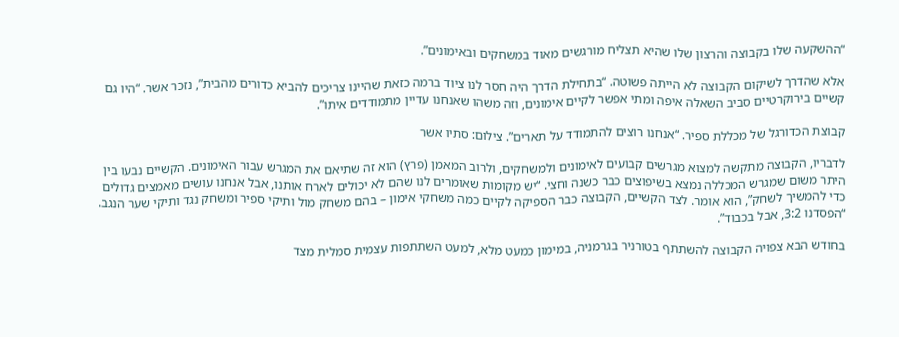“ההשקעה שלו בקבוצה והרצון שלו שהיא תצליח מורגשים מאוד במשחקים ובאימונים”.

אלא שהדרך לשיקום הקבוצה לא הייתה פשוטה. “בתחילת הדרך היה חסר לנו ציוד ברמה כזאת שהיינו צריכים להביא כדורים מהבית”, נזכר אשר. “היו גם קשיים בירוקרטיים סביב השאלה איפה ומתי אפשר לקיים אימונים, וזה משהו שאנחנו עדיין מתמודדים איתו”.

קבוצת הכדורגל של מכללת ספיר. “אנחנו רוצים להתמודד על תארים”. צילום: סתיו אשר

לדבריו, הקבוצה מתקשה למצוא מגרשים קבועים לאימונים ולמשחקים, ולרוב המאמן (פרץ) הוא זה שתיאם את המגרש עבור האימונים. הקשיים נבעו בין היתר משום שמגרש המכללה נמצא בשיפוצים כבר כשנה וחצי. “יש מקומות שאומרים לנו שהם לא יכולים לארח אותנו, אבל אנחנו עושים מאמצים גדולים כדי להמשיך לשחק”, הוא אומר. לצד הקשיים, הקבוצה כבר הספיקה לקיים כמה משחקי אימון – בהם משחק מול ותיקי ספיר ומשחק נגד ותיקי שער הנגב. “הפסדנו 3:2, אבל בכבוד”.

בחודש הבא צפויה הקבוצה להשתתף בטורניר בגרמניה, במימון כמעט מלא, למעט השתתפות עצמית סמלית מצד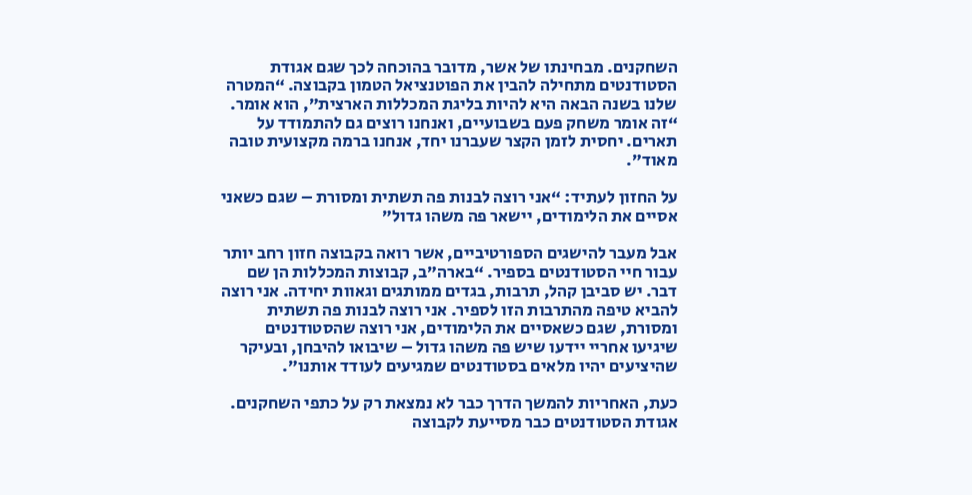השחקנים. מבחינתו של אשר, מדובר בהוכחה לכך שגם אגודת הסטודנטים מתחילה להבין את הפוטנציאל הטמון בקבוצה. “המטרה שלנו בשנה הבאה היא להיות בליגת המכללות הארצית”, הוא אומר. “זה אומר משחק פעם בשבועיים, ואנחנו רוצים גם להתמודד על תארים. יחסית לזמן הקצר שעברנו יחד, אנחנו ברמה מקצועית טובה מאוד”.

על החזון לעתיד: “אני רוצה לבנות פה תשתית ומסורת – שגם כשאני אסיים את הלימודים, יישאר פה משהו גדול”

אבל מעבר להישגים הספורטיביים, אשר רואה בקבוצה חזון רחב יותר עבור חיי הסטודנטים בספיר. “בארה”ב, קבוצות המכללות הן שם דבר. יש סביבן קהל, תרבות, בגדים ממותגים וגאוות יחידה. אני רוצה להביא טיפה מהתרבות הזו לספיר. אני רוצה לבנות פה תשתית ומסורת, שגם כשאסיים את הלימודים, אני רוצה שהסטודנטים שיגיעו אחריי יידעו שיש פה משהו גדול – שיבואו להיבחן, ובעיקר שהיציעים יהיו מלאים בסטודנטים שמגיעים לעודד אותנו”.

כעת, האחריות להמשך הדרך כבר לא נמצאת רק על כתפי השחקנים. אגודת הסטודנטים כבר מסייעת לקבוצה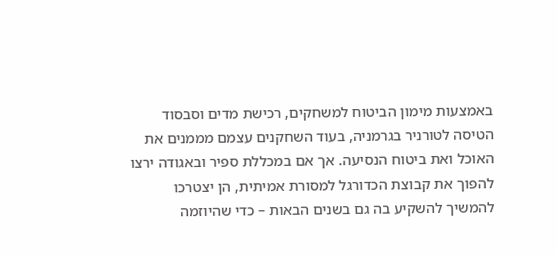באמצעות מימון הביטוח למשחקים, רכישת מדים וסבסוד הטיסה לטורניר בגרמניה, בעוד השחקנים עצמם מממנים את האוכל ואת ביטוח הנסיעה. אך אם במכללת ספיר ובאגודה ירצו להפוך את קבוצת הכדורגל למסורת אמיתית, הן יצטרכו להמשיך להשקיע בה גם בשנים הבאות – כדי שהיוזמה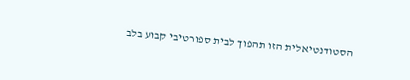הסטודנטיאלית הזו תהפוך לבית ספורטיבי קבוע בלב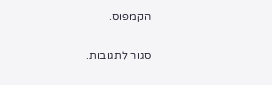הקמפוס.

סגור לתגובות.